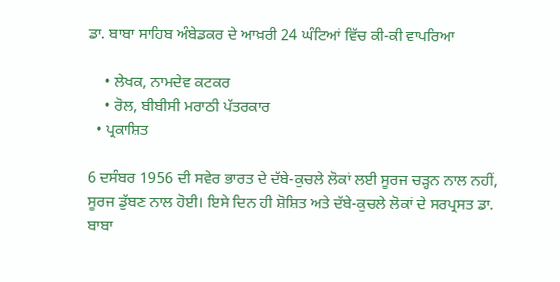ਡਾ. ਬਾਬਾ ਸਾਹਿਬ ਅੰਬੇਡਕਰ ਦੇ ਆਖ਼ਰੀ 24 ਘੰਟਿਆਂ ਵਿੱਚ ਕੀ-ਕੀ ਵਾਪਰਿਆ

    • ਲੇਖਕ, ਨਾਮਦੇਵ ਕਟਕਰ
    • ਰੋਲ, ਬੀਬੀਸੀ ਮਰਾਠੀ ਪੱਤਰਕਾਰ
  • ਪ੍ਰਕਾਸ਼ਿਤ

6 ਦਸੰਬਰ 1956 ਦੀ ਸਵੇਰ ਭਾਰਤ ਦੇ ਦੱਬੇ-ਕੁਚਲੇ ਲੋਕਾਂ ਲਈ ਸੂਰਜ ਚੜ੍ਹਨ ਨਾਲ ਨਹੀਂ, ਸੂਰਜ ਡੁੱਬਣ ਨਾਲ ਹੋਈ। ਇਸੇ ਦਿਨ ਹੀ ਸ਼ੋਸ਼ਿਤ ਅਤੇ ਦੱਬੇ-ਕੁਚਲੇ ਲੋਕਾਂ ਦੇ ਸਰਪ੍ਰਸਤ ਡਾ. ਬਾਬਾ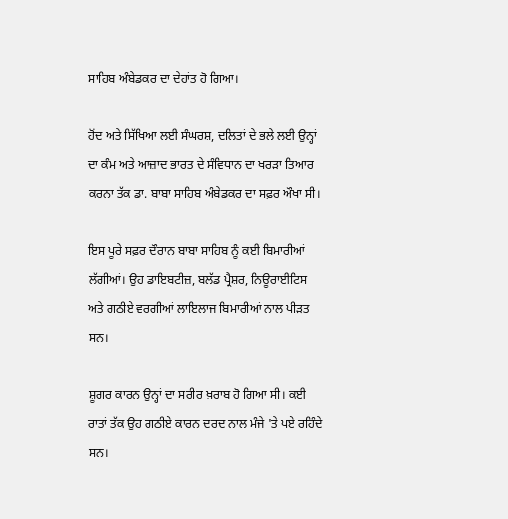ਸਾਹਿਬ ਅੰਬੇਡਕਰ ਦਾ ਦੇਹਾਂਤ ਹੋ ਗਿਆ।

ਹੋਂਦ ਅਤੇ ਸਿੱਖਿਆ ਲਈ ਸੰਘਰਸ਼, ਦਲਿਤਾਂ ਦੇ ਭਲੇ ਲਈ ਉਨ੍ਹਾਂ ਦਾ ਕੰਮ ਅਤੇ ਆਜ਼ਾਦ ਭਾਰਤ ਦੇ ਸੰਵਿਧਾਨ ਦਾ ਖਰੜਾ ਤਿਆਰ ਕਰਨਾ ਤੱਕ ਡਾ. ਬਾਬਾ ਸਾਹਿਬ ਅੰਬੇਡਕਰ ਦਾ ਸਫ਼ਰ ਔਖਾ ਸੀ।

ਇਸ ਪੂਰੇ ਸਫ਼ਰ ਦੌਰਾਨ ਬਾਬਾ ਸਾਹਿਬ ਨੂੰ ਕਈ ਬਿਮਾਰੀਆਂ ਲੱਗੀਆਂ। ਉਹ ਡਾਇਬਟੀਜ਼, ਬਲੱਡ ਪ੍ਰੈਸ਼ਰ, ਨਿਊਰਾਈਟਿਸ ਅਤੇ ਗਠੀਏ ਵਰਗੀਆਂ ਲਾਇਲਾਜ ਬਿਮਾਰੀਆਂ ਨਾਲ ਪੀੜਤ ਸਨ।

ਸ਼ੂਗਰ ਕਾਰਨ ਉਨ੍ਹਾਂ ਦਾ ਸਰੀਰ ਖ਼ਰਾਬ ਹੋ ਗਿਆ ਸੀ। ਕਈ ਰਾਤਾਂ ਤੱਕ ਉਹ ਗਠੀਏ ਕਾਰਨ ਦਰਦ ਨਾਲ ਮੰਜੇ 'ਤੇ ਪਏ ਰਹਿੰਦੇ ਸਨ।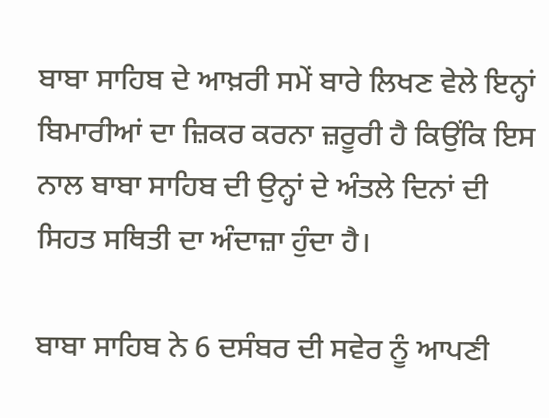ਬਾਬਾ ਸਾਹਿਬ ਦੇ ਆਖ਼ਰੀ ਸਮੇਂ ਬਾਰੇ ਲਿਖਣ ਵੇਲੇ ਇਨ੍ਹਾਂ ਬਿਮਾਰੀਆਂ ਦਾ ਜ਼ਿਕਰ ਕਰਨਾ ਜ਼ਰੂਰੀ ਹੈ ਕਿਉਂਕਿ ਇਸ ਨਾਲ ਬਾਬਾ ਸਾਹਿਬ ਦੀ ਉਨ੍ਹਾਂ ਦੇ ਅੰਤਲੇ ਦਿਨਾਂ ਦੀ ਸਿਹਤ ਸਥਿਤੀ ਦਾ ਅੰਦਾਜ਼ਾ ਹੁੰਦਾ ਹੈ।

ਬਾਬਾ ਸਾਹਿਬ ਨੇ 6 ਦਸੰਬਰ ਦੀ ਸਵੇਰ ਨੂੰ ਆਪਣੀ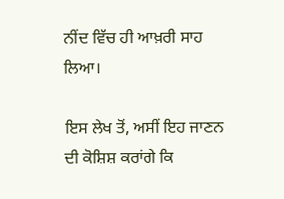ਨੀਂਦ ਵਿੱਚ ਹੀ ਆਖ਼ਰੀ ਸਾਹ ਲਿਆ।

ਇਸ ਲੇਖ ਤੋਂ, ਅਸੀਂ ਇਹ ਜਾਣਨ ਦੀ ਕੋਸ਼ਿਸ਼ ਕਰਾਂਗੇ ਕਿ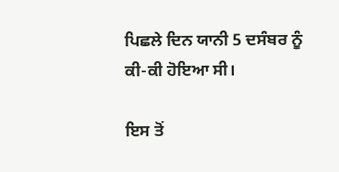ਪਿਛਲੇ ਦਿਨ ਯਾਨੀ 5 ਦਸੰਬਰ ਨੂੰ ਕੀ-ਕੀ ਹੋਇਆ ਸੀ।

ਇਸ ਤੋਂ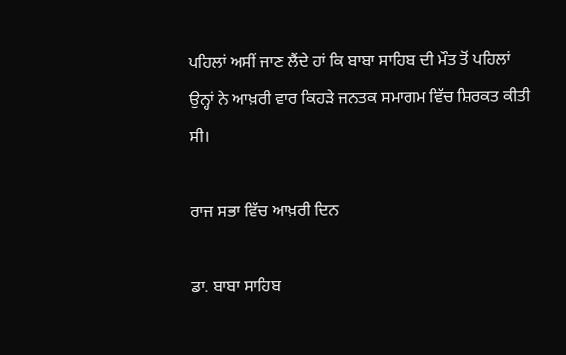ਪਹਿਲਾਂ ਅਸੀਂ ਜਾਣ ਲੈਂਦੇ ਹਾਂ ਕਿ ਬਾਬਾ ਸਾਹਿਬ ਦੀ ਮੌਤ ਤੋਂ ਪਹਿਲਾਂ ਉਨ੍ਹਾਂ ਨੇ ਆਖ਼ਰੀ ਵਾਰ ਕਿਹੜੇ ਜਨਤਕ ਸਮਾਗਮ ਵਿੱਚ ਸ਼ਿਰਕਤ ਕੀਤੀ ਸੀ।

ਰਾਜ ਸਭਾ ਵਿੱਚ ਆਖ਼ਰੀ ਦਿਨ

ਡਾ. ਬਾਬਾ ਸਾਹਿਬ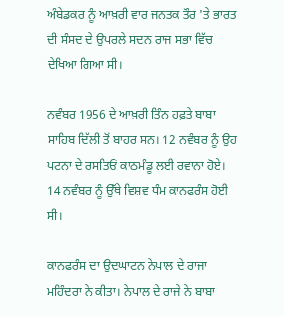ਅੰਬੇਡਕਰ ਨੂੰ ਆਖ਼ਰੀ ਵਾਰ ਜਨਤਕ ਤੌਰ 'ਤੇ ਭਾਰਤ ਦੀ ਸੰਸਦ ਦੇ ਉਪਰਲੇ ਸਦਨ ਰਾਜ ਸਭਾ ਵਿੱਚ ਦੇਖਿਆ ਗਿਆ ਸੀ।

ਨਵੰਬਰ 1956 ਦੇ ਆਖ਼ਰੀ ਤਿੰਨ ਹਫ਼ਤੇ ਬਾਬਾ ਸਾਹਿਬ ਦਿੱਲੀ ਤੋਂ ਬਾਹਰ ਸਨ। 12 ਨਵੰਬਰ ਨੂੰ ਉਹ ਪਟਨਾ ਦੇ ਰਸਤਿਓਂ ਕਾਠਮੰਡੂ ਲਈ ਰਵਾਨਾ ਹੋਏ। 14 ਨਵੰਬਰ ਨੂੰ ਉੱਥੇ ਵਿਸ਼ਵ ਧੰਮ ਕਾਨਫਰੰਸ ਹੋਈ ਸੀ।

ਕਾਨਫਰੰਸ ਦਾ ਉਦਘਾਟਨ ਨੇਪਾਲ ਦੇ ਰਾਜਾ ਮਹਿੰਦਰਾ ਨੇ ਕੀਤਾ। ਨੇਪਾਲ ਦੇ ਰਾਜੇ ਨੇ ਬਾਬਾ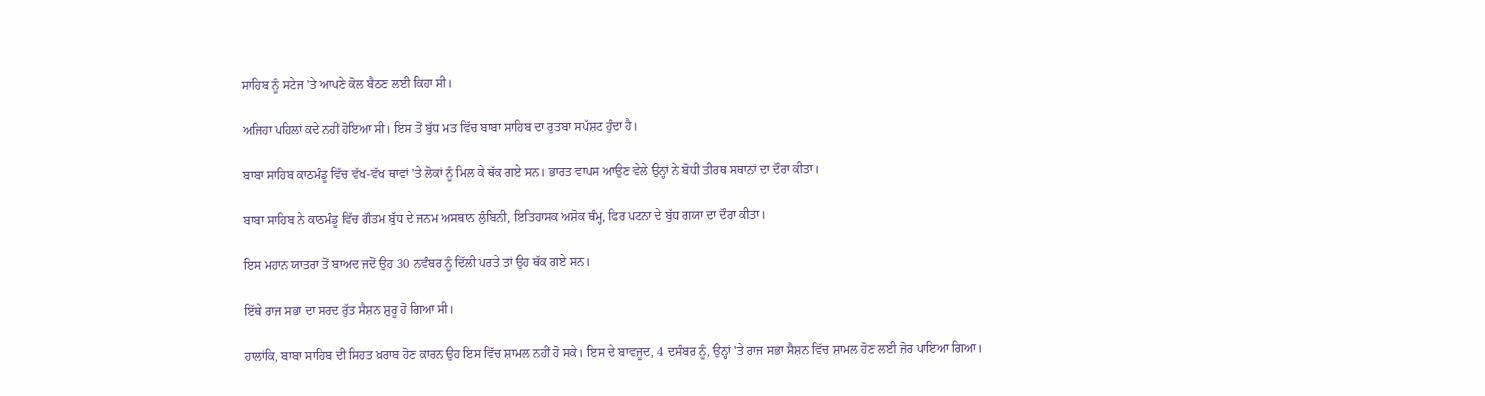ਸਾਹਿਬ ਨੂੰ ਸਟੇਜ 'ਤੇ ਆਪਣੇ ਕੋਲ ਬੈਠਣ ਲਈ ਕਿਹਾ ਸੀ।

ਅਜਿਹਾ ਪਹਿਲਾਂ ਕਦੇ ਨਹੀਂ ਹੋਇਆ ਸੀ। ਇਸ ਤੋਂ ਬੁੱਧ ਮਤ ਵਿੱਚ ਬਾਬਾ ਸਾਹਿਬ ਦਾ ਰੁਤਬਾ ਸਪੱਸ਼ਟ ਹੁੰਦਾ ਹੈ।

ਬਾਬਾ ਸਾਹਿਬ ਕਾਠਮੰਡੂ ਵਿੱਚ ਵੱਖ-ਵੱਖ ਥਾਵਾਂ 'ਤੇ ਲੋਕਾਂ ਨੂੰ ਮਿਲ ਕੇ ਥੱਕ ਗਏ ਸਨ। ਭਾਰਤ ਵਾਪਸ ਆਉਣ ਵੇਲੇ ਉਨ੍ਹਾਂ ਨੇ ਬੋਧੀ ਤੀਰਥ ਸਥਾਨਾਂ ਦਾ ਦੌਰਾ ਕੀਤਾ।

ਬਾਬਾ ਸਾਹਿਬ ਨੇ ਕਾਠਮੰਡੂ ਵਿੱਚ ਗੌਤਮ ਬੁੱਧ ਦੇ ਜਨਮ ਅਸਥਾਨ ਲੁੰਬਿਨੀ, ਇਤਿਹਾਸਕ ਅਸ਼ੋਕ ਥੰਮ੍ਹ, ਫਿਰ ਪਟਨਾ ਦੇ ਬੁੱਧ ਗਯਾ ਦਾ ਦੌਰਾ ਕੀਤਾ।

ਇਸ ਮਹਾਨ ਯਾਤਰਾ ਤੋਂ ਬਾਅਦ ਜਦੋਂ ਉਹ 30 ਨਵੰਬਰ ਨੂੰ ਦਿੱਲੀ ਪਰਤੇ ਤਾਂ ਉਹ ਥੱਕ ਗਏ ਸਨ।

ਇੱਥੇ ਰਾਜ ਸਭਾ ਦਾ ਸਰਦ ਰੁੱਤ ਸੈਸ਼ਨ ਸ਼ੁਰੂ ਹੋ ਗਿਆ ਸੀ।

ਹਾਲਾਂਕਿ, ਬਾਬਾ ਸਾਹਿਬ ਦੀ ਸਿਹਤ ਖ਼ਰਾਬ ਹੋਣ ਕਾਰਨ ਉਹ ਇਸ ਵਿੱਚ ਸ਼ਾਮਲ ਨਹੀਂ ਹੋ ਸਕੇ। ਇਸ ਦੇ ਬਾਵਜੂਦ, 4 ਦਸੰਬਰ ਨੂੰ, ਉਨ੍ਹਾਂ 'ਤੇ ਰਾਜ ਸਭਾ ਸੈਸ਼ਨ ਵਿੱਚ ਸ਼ਾਮਲ ਹੋਣ ਲਈ ਜ਼ੋਰ ਪਾਇਆ ਗਿਆ।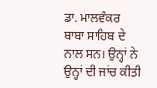ਡਾ. ਮਾਲਵੰਕਰ ਬਾਬਾ ਸਾਹਿਬ ਦੇ ਨਾਲ ਸਨ। ਉਨ੍ਹਾਂ ਨੇ ਉਨ੍ਹਾਂ ਦੀ ਜਾਂਚ ਕੀਤੀ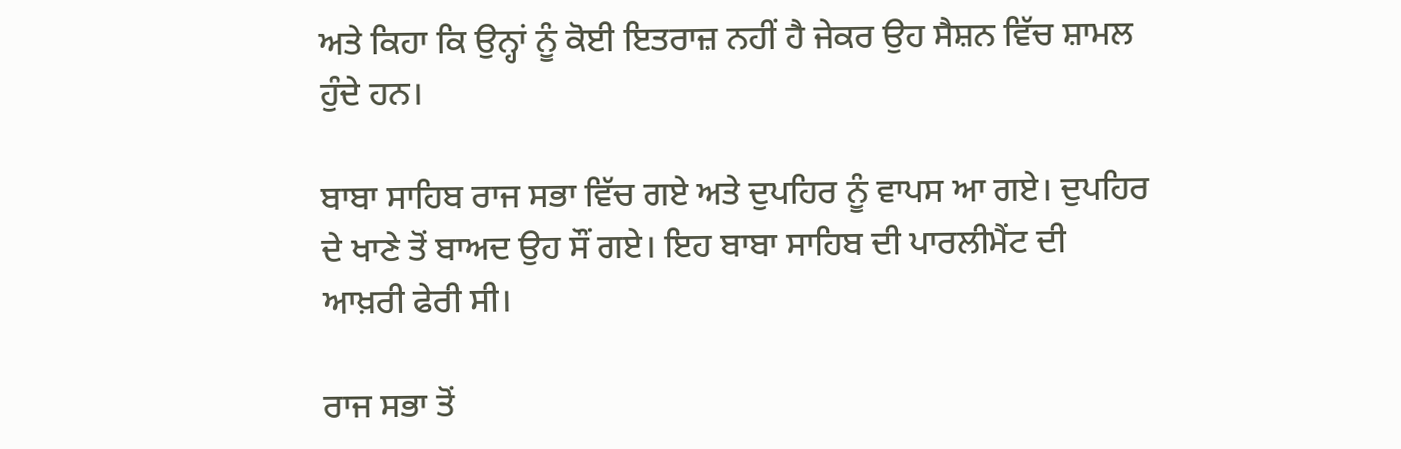ਅਤੇ ਕਿਹਾ ਕਿ ਉਨ੍ਹਾਂ ਨੂੰ ਕੋਈ ਇਤਰਾਜ਼ ਨਹੀਂ ਹੈ ਜੇਕਰ ਉਹ ਸੈਸ਼ਨ ਵਿੱਚ ਸ਼ਾਮਲ ਹੁੰਦੇ ਹਨ।

ਬਾਬਾ ਸਾਹਿਬ ਰਾਜ ਸਭਾ ਵਿੱਚ ਗਏ ਅਤੇ ਦੁਪਹਿਰ ਨੂੰ ਵਾਪਸ ਆ ਗਏ। ਦੁਪਹਿਰ ਦੇ ਖਾਣੇ ਤੋਂ ਬਾਅਦ ਉਹ ਸੌਂ ਗਏ। ਇਹ ਬਾਬਾ ਸਾਹਿਬ ਦੀ ਪਾਰਲੀਮੈਂਟ ਦੀ ਆਖ਼ਰੀ ਫੇਰੀ ਸੀ।

ਰਾਜ ਸਭਾ ਤੋਂ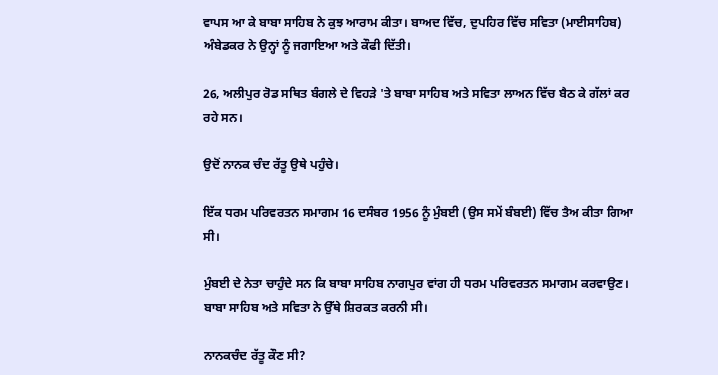ਵਾਪਸ ਆ ਕੇ ਬਾਬਾ ਸਾਹਿਬ ਨੇ ਕੁਝ ਆਰਾਮ ਕੀਤਾ। ਬਾਅਦ ਵਿੱਚ, ਦੁਪਹਿਰ ਵਿੱਚ ਸਵਿਤਾ (ਮਾਈਸਾਹਿਬ) ਅੰਬੇਡਕਰ ਨੇ ਉਨ੍ਹਾਂ ਨੂੰ ਜਗਾਇਆ ਅਤੇ ਕੌਫੀ ਦਿੱਤੀ।

26, ਅਲੀਪੁਰ ਰੋਡ ਸਥਿਤ ਬੰਗਲੇ ਦੇ ਵਿਹੜੇ 'ਤੇ ਬਾਬਾ ਸਾਹਿਬ ਅਤੇ ਸਵਿਤਾ ਲਾਅਨ ਵਿੱਚ ਬੈਠ ਕੇ ਗੱਲਾਂ ਕਰ ਰਹੇ ਸਨ।

ਉਦੋਂ ਨਾਨਕ ਚੰਦ ਰੱਤੂ ਉਥੇ ਪਹੁੰਚੇ।

ਇੱਕ ਧਰਮ ਪਰਿਵਰਤਨ ਸਮਾਗਮ 16 ਦਸੰਬਰ 1956 ਨੂੰ ਮੁੰਬਈ (ਉਸ ਸਮੇਂ ਬੰਬਈ) ਵਿੱਚ ਤੈਅ ਕੀਤਾ ਗਿਆ ਸੀ।

ਮੁੰਬਈ ਦੇ ਨੇਤਾ ਚਾਹੁੰਦੇ ਸਨ ਕਿ ਬਾਬਾ ਸਾਹਿਬ ਨਾਗਪੁਰ ਵਾਂਗ ਹੀ ਧਰਮ ਪਰਿਵਰਤਨ ਸਮਾਗਮ ਕਰਵਾਉਣ। ਬਾਬਾ ਸਾਹਿਬ ਅਤੇ ਸਵਿਤਾ ਨੇ ਉੱਥੇ ਸ਼ਿਰਕਤ ਕਰਨੀ ਸੀ।

ਨਾਨਕਚੰਦ ਰੱਤੂ ਕੌਣ ਸੀ?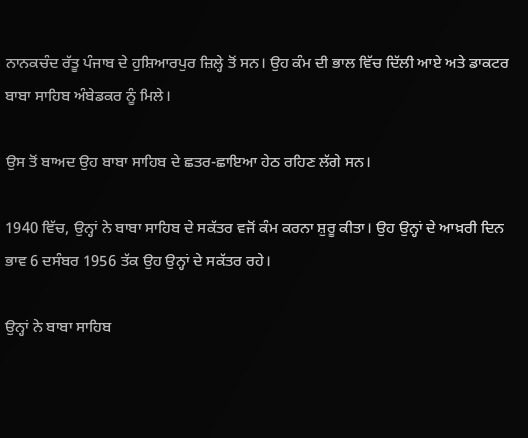ਨਾਨਕਚੰਦ ਰੱਤੂ ਪੰਜਾਬ ਦੇ ਹੁਸ਼ਿਆਰਪੁਰ ਜ਼ਿਲ੍ਹੇ ਤੋਂ ਸਨ। ਉਹ ਕੰਮ ਦੀ ਭਾਲ ਵਿੱਚ ਦਿੱਲੀ ਆਏ ਅਤੇ ਡਾਕਟਰ ਬਾਬਾ ਸਾਹਿਬ ਅੰਬੇਡਕਰ ਨੂੰ ਮਿਲੇ।

ਉਸ ਤੋਂ ਬਾਅਦ ਉਹ ਬਾਬਾ ਸਾਹਿਬ ਦੇ ਛਤਰ-ਛਾਇਆ ਹੇਠ ਰਹਿਣ ਲੱਗੇ ਸਨ।

1940 ਵਿੱਚ, ਉਨ੍ਹਾਂ ਨੇ ਬਾਬਾ ਸਾਹਿਬ ਦੇ ਸਕੱਤਰ ਵਜੋਂ ਕੰਮ ਕਰਨਾ ਸ਼ੁਰੂ ਕੀਤਾ। ਉਹ ਉਨ੍ਹਾਂ ਦੇ ਆਖ਼ਰੀ ਦਿਨ ਭਾਵ 6 ਦਸੰਬਰ 1956 ਤੱਕ ਉਹ ਉਨ੍ਹਾਂ ਦੇ ਸਕੱਤਰ ਰਹੇ।

ਉਨ੍ਹਾਂ ਨੇ ਬਾਬਾ ਸਾਹਿਬ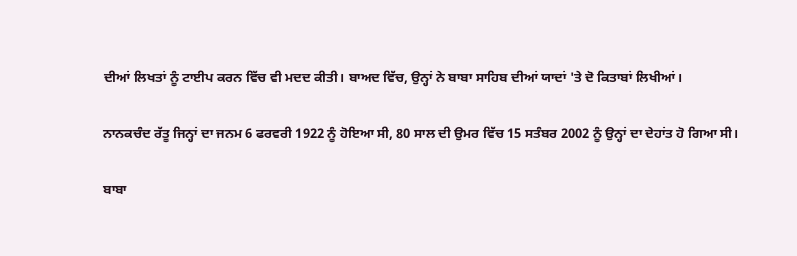ਦੀਆਂ ਲਿਖਤਾਂ ਨੂੰ ਟਾਈਪ ਕਰਨ ਵਿੱਚ ਵੀ ਮਦਦ ਕੀਤੀ। ਬਾਅਦ ਵਿੱਚ, ਉਨ੍ਹਾਂ ਨੇ ਬਾਬਾ ਸਾਹਿਬ ਦੀਆਂ ਯਾਦਾਂ 'ਤੇ ਦੋ ਕਿਤਾਬਾਂ ਲਿਖੀਆਂ।

ਨਾਨਕਚੰਦ ਰੱਤੂ ਜਿਨ੍ਹਾਂ ਦਾ ਜਨਮ 6 ਫਰਵਰੀ 1922 ਨੂੰ ਹੋਇਆ ਸੀ, 80 ਸਾਲ ਦੀ ਉਮਰ ਵਿੱਚ 15 ਸਤੰਬਰ 2002 ਨੂੰ ਉਨ੍ਹਾਂ ਦਾ ਦੇਹਾਂਤ ਹੋ ਗਿਆ ਸੀ।

ਬਾਬਾ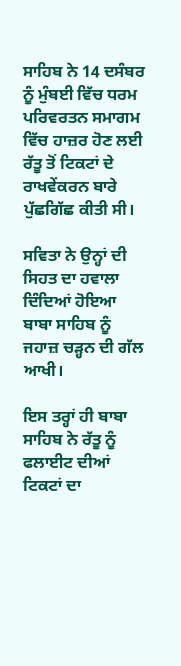ਸਾਹਿਬ ਨੇ 14 ਦਸੰਬਰ ਨੂੰ ਮੁੰਬਈ ਵਿੱਚ ਧਰਮ ਪਰਿਵਰਤਨ ਸਮਾਗਮ ਵਿੱਚ ਹਾਜ਼ਰ ਹੋਣ ਲਈ ਰੱਤੂ ਤੋਂ ਟਿਕਟਾਂ ਦੇ ਰਾਖਵੇਂਕਰਨ ਬਾਰੇ ਪੁੱਛਗਿੱਛ ਕੀਤੀ ਸੀ।

ਸਵਿਤਾ ਨੇ ਉਨ੍ਹਾਂ ਦੀ ਸਿਹਤ ਦਾ ਹਵਾਲਾ ਦਿੰਦਿਆਂ ਹੋਇਆ ਬਾਬਾ ਸਾਹਿਬ ਨੂੰ ਜਹਾਜ਼ ਚੜ੍ਹਨ ਦੀ ਗੱਲ ਆਖੀ।

ਇਸ ਤਰ੍ਹਾਂ ਹੀ ਬਾਬਾ ਸਾਹਿਬ ਨੇ ਰੱਤੂ ਨੂੰ ਫਲਾਈਟ ਦੀਆਂ ਟਿਕਟਾਂ ਦਾ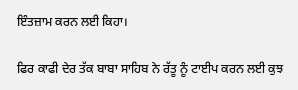ਇੰਤਜ਼ਾਮ ਕਰਨ ਲਈ ਕਿਹਾ।

ਫਿਰ ਕਾਫੀ ਦੇਰ ਤੱਕ ਬਾਬਾ ਸਾਹਿਬ ਨੇ ਰੱਤੂ ਨੂੰ ਟਾਈਪ ਕਰਨ ਲਈ ਕੁਝ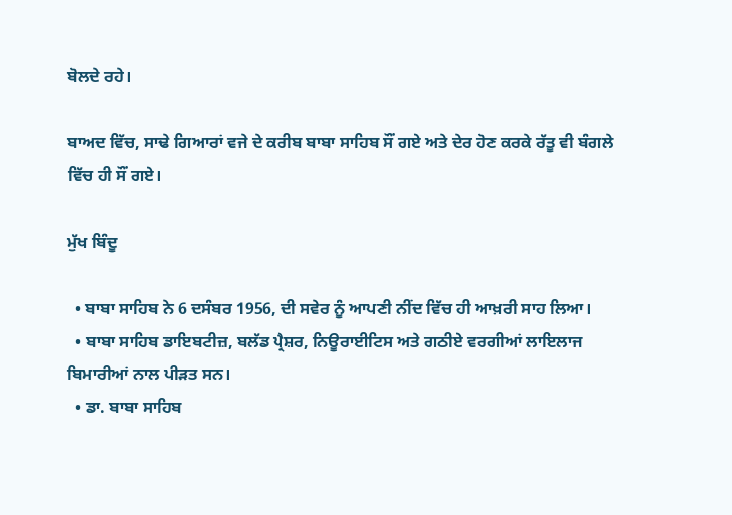ਬੋਲਦੇ ਰਹੇ।

ਬਾਅਦ ਵਿੱਚ, ਸਾਢੇ ਗਿਆਰਾਂ ਵਜੇ ਦੇ ਕਰੀਬ ਬਾਬਾ ਸਾਹਿਬ ਸੌਂ ਗਏ ਅਤੇ ਦੇਰ ਹੋਣ ਕਰਕੇ ਰੱਤੂ ਵੀ ਬੰਗਲੇ ਵਿੱਚ ਹੀ ਸੌਂ ਗਏ।

ਮੁੱਖ ਬਿੰਦੂ

  • ਬਾਬਾ ਸਾਹਿਬ ਨੇ 6 ਦਸੰਬਰ 1956, ਦੀ ਸਵੇਰ ਨੂੰ ਆਪਣੀ ਨੀਂਦ ਵਿੱਚ ਹੀ ਆਖ਼ਰੀ ਸਾਹ ਲਿਆ।
  • ਬਾਬਾ ਸਾਹਿਬ ਡਾਇਬਟੀਜ਼, ਬਲੱਡ ਪ੍ਰੈਸ਼ਰ, ਨਿਊਰਾਈਟਿਸ ਅਤੇ ਗਠੀਏ ਵਰਗੀਆਂ ਲਾਇਲਾਜ ਬਿਮਾਰੀਆਂ ਨਾਲ ਪੀੜਤ ਸਨ।
  • ਡਾ. ਬਾਬਾ ਸਾਹਿਬ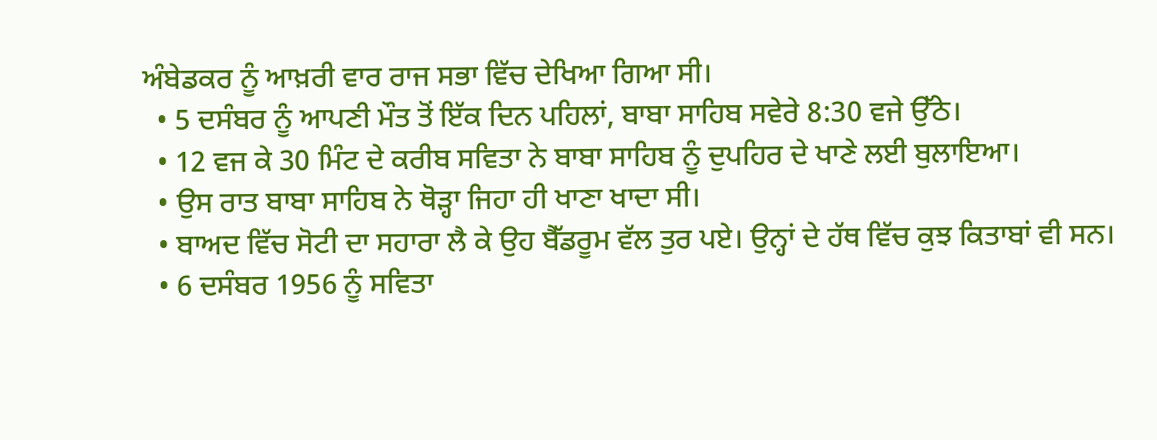ਅੰਬੇਡਕਰ ਨੂੰ ਆਖ਼ਰੀ ਵਾਰ ਰਾਜ ਸਭਾ ਵਿੱਚ ਦੇਖਿਆ ਗਿਆ ਸੀ।
  • 5 ਦਸੰਬਰ ਨੂੰ ਆਪਣੀ ਮੌਤ ਤੋਂ ਇੱਕ ਦਿਨ ਪਹਿਲਾਂ, ਬਾਬਾ ਸਾਹਿਬ ਸਵੇਰੇ 8:30 ਵਜੇ ਉੱਠੇ।
  • 12 ਵਜ ਕੇ 30 ਮਿੰਟ ਦੇ ਕਰੀਬ ਸਵਿਤਾ ਨੇ ਬਾਬਾ ਸਾਹਿਬ ਨੂੰ ਦੁਪਹਿਰ ਦੇ ਖਾਣੇ ਲਈ ਬੁਲਾਇਆ।
  • ਉਸ ਰਾਤ ਬਾਬਾ ਸਾਹਿਬ ਨੇ ਥੋੜ੍ਹਾ ਜਿਹਾ ਹੀ ਖਾਣਾ ਖਾਦਾ ਸੀ।
  • ਬਾਅਦ ਵਿੱਚ ਸੋਟੀ ਦਾ ਸਹਾਰਾ ਲੈ ਕੇ ਉਹ ਬੈੱਡਰੂਮ ਵੱਲ ਤੁਰ ਪਏ। ਉਨ੍ਹਾਂ ਦੇ ਹੱਥ ਵਿੱਚ ਕੁਝ ਕਿਤਾਬਾਂ ਵੀ ਸਨ।
  • 6 ਦਸੰਬਰ 1956 ਨੂੰ ਸਵਿਤਾ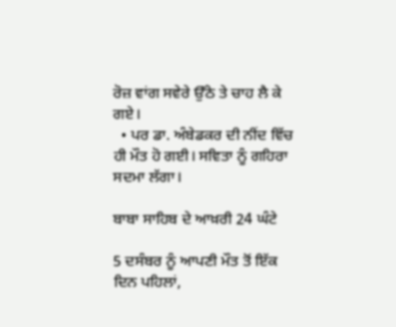ਰੋਜ਼ ਵਾਂਗ ਸਵੇਰੇ ਉੱਠੇ ਤੇ ਚਾਹ ਲੈ ਕੇ ਗਏ।
  • ਪਰ ਡਾ. ਅੰਬੇਡਕਰ ਦੀ ਨੀਂਦ ਵਿੱਚ ਹੀ ਮੌਤ ਹੋ ਗਈ। ਸਵਿਤਾ ਨੂੰ ਗਹਿਰਾ ਸਦਮਾ ਲੱਗਾ।

ਬਾਬਾ ਸਾਹਿਬ ਦੇ ਆਖ਼ਰੀ 24 ਘੰਟੇ

5 ਦਸੰਬਰ ਨੂੰ ਆਪਣੀ ਮੌਤ ਤੋਂ ਇੱਕ ਦਿਨ ਪਹਿਲਾਂ,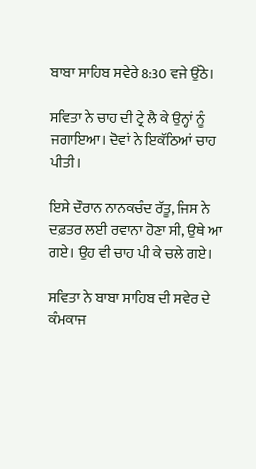ਬਾਬਾ ਸਾਹਿਬ ਸਵੇਰੇ 8:30 ਵਜੇ ਉੱਠੇ।

ਸਵਿਤਾ ਨੇ ਚਾਹ ਦੀ ਟ੍ਰੇ ਲੈ ਕੇ ਉਨ੍ਹਾਂ ਨੂੰ ਜਗਾਇਆ। ਦੋਵਾਂ ਨੇ ਇਕੱਠਿਆਂ ਚਾਹ ਪੀਤੀ।

ਇਸੇ ਦੌਰਾਨ ਨਾਨਕਚੰਦ ਰੱਤੂ, ਜਿਸ ਨੇ ਦਫ਼ਤਰ ਲਈ ਰਵਾਨਾ ਹੋਣਾ ਸੀ, ਉਥੇ ਆ ਗਏ। ਉਹ ਵੀ ਚਾਹ ਪੀ ਕੇ ਚਲੇ ਗਏ।

ਸਵਿਤਾ ਨੇ ਬਾਬਾ ਸਾਹਿਬ ਦੀ ਸਵੇਰ ਦੇ ਕੰਮਕਾਜ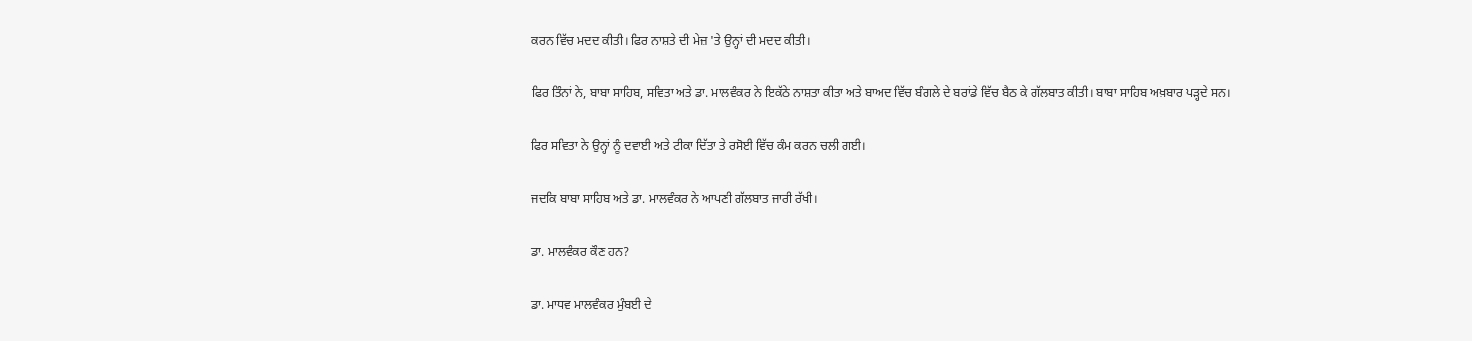ਕਰਨ ਵਿੱਚ ਮਦਦ ਕੀਤੀ। ਫਿਰ ਨਾਸ਼ਤੇ ਦੀ ਮੇਜ਼ 'ਤੇ ਉਨ੍ਹਾਂ ਦੀ ਮਦਦ ਕੀਤੀ।

ਫਿਰ ਤਿੰਨਾਂ ਨੇ, ਬਾਬਾ ਸਾਹਿਬ, ਸਵਿਤਾ ਅਤੇ ਡਾ. ਮਾਲਵੰਕਰ ਨੇ ਇਕੱਠੇ ਨਾਸ਼ਤਾ ਕੀਤਾ ਅਤੇ ਬਾਅਦ ਵਿੱਚ ਬੰਗਲੇ ਦੇ ਬਰਾਂਡੇ ਵਿੱਚ ਬੈਠ ਕੇ ਗੱਲਬਾਤ ਕੀਤੀ। ਬਾਬਾ ਸਾਹਿਬ ਅਖ਼ਬਾਰ ਪੜ੍ਹਦੇ ਸਨ।

ਫਿਰ ਸਵਿਤਾ ਨੇ ਉਨ੍ਹਾਂ ਨੂੰ ਦਵਾਈ ਅਤੇ ਟੀਕਾ ਦਿੱਤਾ ਤੇ ਰਸੋਈ ਵਿੱਚ ਕੰਮ ਕਰਨ ਚਲੀ ਗਈ।

ਜਦਕਿ ਬਾਬਾ ਸਾਹਿਬ ਅਤੇ ਡਾ. ਮਾਲਵੰਕਰ ਨੇ ਆਪਣੀ ਗੱਲਬਾਤ ਜਾਰੀ ਰੱਖੀ।

ਡਾ. ਮਾਲਵੰਕਰ ਕੌਣ ਹਨ?

ਡਾ. ਮਾਧਵ ਮਾਲਵੰਕਰ ਮੁੰਬਈ ਦੇ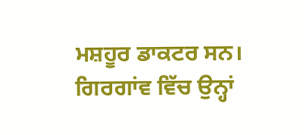ਮਸ਼ਹੂਰ ਡਾਕਟਰ ਸਨ। ਗਿਰਗਾਂਵ ਵਿੱਚ ਉਨ੍ਹਾਂ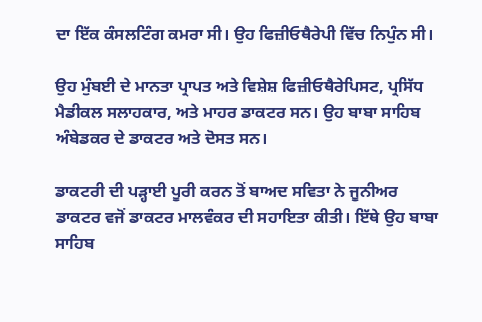ਦਾ ਇੱਕ ਕੰਸਲਟਿੰਗ ਕਮਰਾ ਸੀ। ਉਹ ਫਿਜ਼ੀਓਥੈਰੇਪੀ ਵਿੱਚ ਨਿਪੁੰਨ ਸੀ।

ਉਹ ਮੁੰਬਈ ਦੇ ਮਾਨਤਾ ਪ੍ਰਾਪਤ ਅਤੇ ਵਿਸ਼ੇਸ਼ ਫਿਜ਼ੀਓਥੈਰੇਪਿਸਟ, ਪ੍ਰਸਿੱਧ ਮੈਡੀਕਲ ਸਲਾਹਕਾਰ, ਅਤੇ ਮਾਹਰ ਡਾਕਟਰ ਸਨ। ਉਹ ਬਾਬਾ ਸਾਹਿਬ ਅੰਬੇਡਕਰ ਦੇ ਡਾਕਟਰ ਅਤੇ ਦੋਸਤ ਸਨ।

ਡਾਕਟਰੀ ਦੀ ਪੜ੍ਹਾਈ ਪੂਰੀ ਕਰਨ ਤੋਂ ਬਾਅਦ ਸਵਿਤਾ ਨੇ ਜੂਨੀਅਰ ਡਾਕਟਰ ਵਜੋਂ ਡਾਕਟਰ ਮਾਲਵੰਕਰ ਦੀ ਸਹਾਇਤਾ ਕੀਤੀ। ਇੱਥੇ ਉਹ ਬਾਬਾ ਸਾਹਿਬ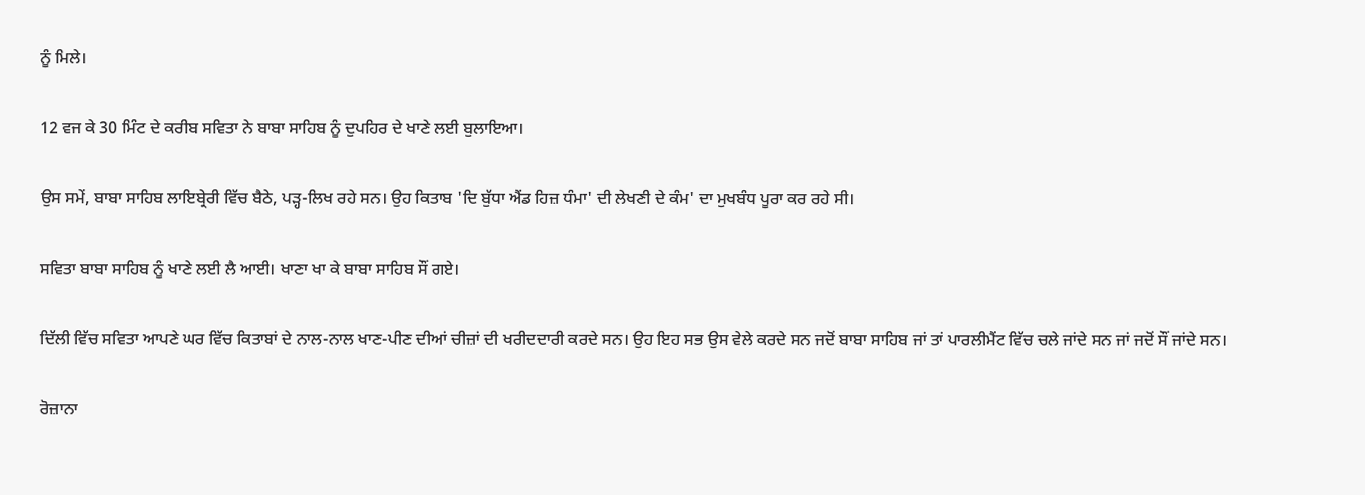ਨੂੰ ਮਿਲੇ।

12 ਵਜ ਕੇ 30 ਮਿੰਟ ਦੇ ਕਰੀਬ ਸਵਿਤਾ ਨੇ ਬਾਬਾ ਸਾਹਿਬ ਨੂੰ ਦੁਪਹਿਰ ਦੇ ਖਾਣੇ ਲਈ ਬੁਲਾਇਆ।

ਉਸ ਸਮੇਂ, ਬਾਬਾ ਸਾਹਿਬ ਲਾਇਬ੍ਰੇਰੀ ਵਿੱਚ ਬੈਠੇ, ਪੜ੍ਹ-ਲਿਖ ਰਹੇ ਸਨ। ਉਹ ਕਿਤਾਬ 'ਦਿ ਬੁੱਧਾ ਐਂਡ ਹਿਜ਼ ਧੰਮਾ' ਦੀ ਲੇਖਣੀ ਦੇ ਕੰਮ' ਦਾ ਮੁਖਬੰਧ ਪੂਰਾ ਕਰ ਰਹੇ ਸੀ।

ਸਵਿਤਾ ਬਾਬਾ ਸਾਹਿਬ ਨੂੰ ਖਾਣੇ ਲਈ ਲੈ ਆਈ। ਖਾਣਾ ਖਾ ਕੇ ਬਾਬਾ ਸਾਹਿਬ ਸੌਂ ਗਏ।

ਦਿੱਲੀ ਵਿੱਚ ਸਵਿਤਾ ਆਪਣੇ ਘਰ ਵਿੱਚ ਕਿਤਾਬਾਂ ਦੇ ਨਾਲ-ਨਾਲ ਖਾਣ-ਪੀਣ ਦੀਆਂ ਚੀਜ਼ਾਂ ਦੀ ਖਰੀਦਦਾਰੀ ਕਰਦੇ ਸਨ। ਉਹ ਇਹ ਸਭ ਉਸ ਵੇਲੇ ਕਰਦੇ ਸਨ ਜਦੋਂ ਬਾਬਾ ਸਾਹਿਬ ਜਾਂ ਤਾਂ ਪਾਰਲੀਮੈਂਟ ਵਿੱਚ ਚਲੇ ਜਾਂਦੇ ਸਨ ਜਾਂ ਜਦੋਂ ਸੌਂ ਜਾਂਦੇ ਸਨ।

ਰੋਜ਼ਾਨਾ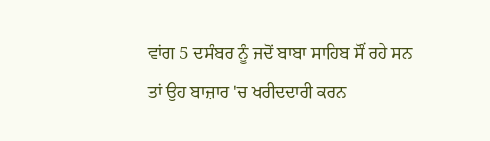ਵਾਂਗ 5 ਦਸੰਬਰ ਨੂੰ ਜਦੋਂ ਬਾਬਾ ਸਾਹਿਬ ਸੌਂ ਰਹੇ ਸਨ ਤਾਂ ਉਹ ਬਾਜ਼ਾਰ 'ਚ ਖਰੀਦਦਾਰੀ ਕਰਨ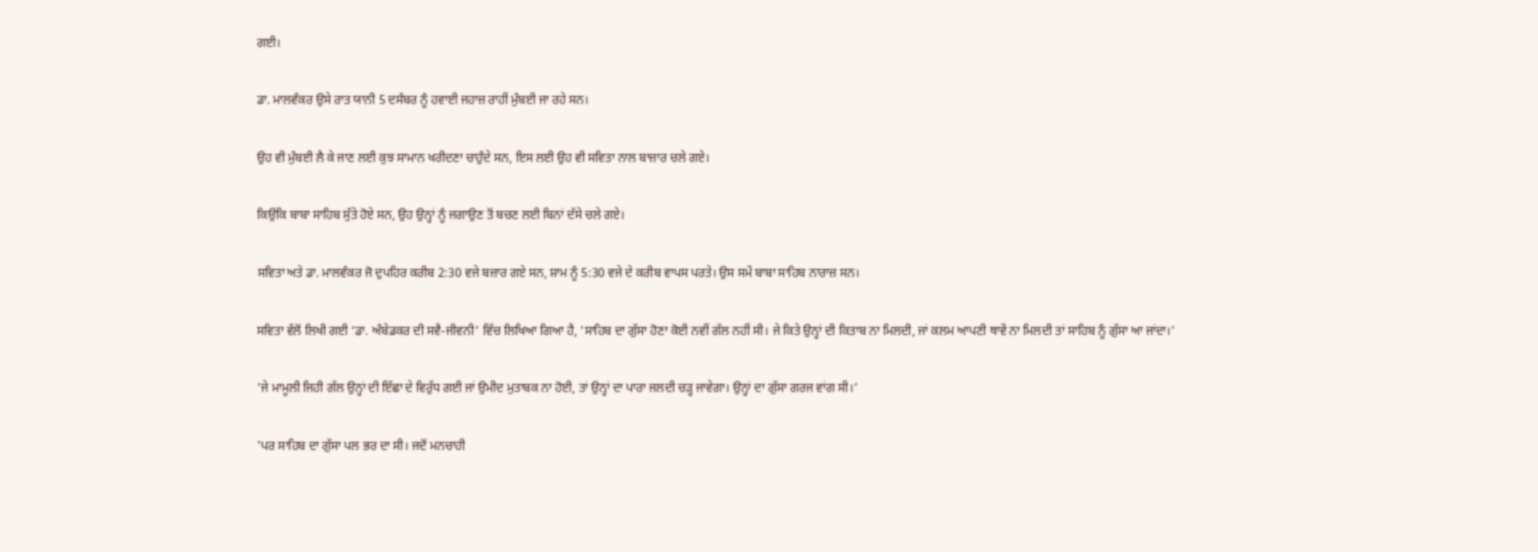ਗਈ।

ਡਾ. ਮਾਲਵੰਕਰ ਉਸੇ ਰਾਤ ਯਾਨੀ 5 ਦਸੰਬਰ ਨੂੰ ਹਵਾਈ ਜਹਾਜ਼ ਰਾਹੀਂ ਮੁੰਬਈ ਜਾ ਰਹੇ ਸਨ।

ਉਹ ਵੀ ਮੁੰਬਈ ਲੈ ਕੇ ਜਾਣ ਲਈ ਕੁਝ ਸਾਮਾਨ ਖਰੀਦਣਾ ਚਾਹੁੰਦੇ ਸਨ, ਇਸ ਲਈ ਉਹ ਵੀ ਸਵਿਤਾ ਨਾਲ ਬਾਜ਼ਾਰ ਚਲੇ ਗਏ।

ਕਿਉਂਕਿ ਬਾਬਾ ਸਾਹਿਬ ਸੁੱਤੇ ਹੋਏ ਸਨ, ਉਹ ਉਨ੍ਹਾਂ ਨੂੰ ਜਗਾਉਣ ਤੋਂ ਬਚਣ ਲਈ ਬਿਨਾਂ ਦੱਸੇ ਚਲੇ ਗਏ।

ਸਵਿਤਾ ਅਤੇ ਡਾ. ਮਾਲਵੰਕਰ ਜੋ ਦੁਪਹਿਰ ਕਰੀਬ 2:30 ਵਜੇ ਬਜ਼ਾਰ ਗਏ ਸਨ, ਸ਼ਾਮ ਨੂੰ 5:30 ਵਜੇ ਦੇ ਕਰੀਬ ਵਾਪਸ ਪਰਤੇ। ਉਸ ਸਮੇਂ ਬਾਬਾ ਸਾਹਿਬ ਨਾਰਾਜ਼ ਸਨ।

ਸਵਿਤਾ ਵੱਲੋਂ ਲਿਖੀ ਗਈ ‘ਡਾ. ਅੰਬੇਡਕਰ ਦੀ ਸਵੈ-ਜੀਵਨੀ' ਵਿੱਚ ਲਿਖਿਆ ਗਿਆ ਹੈ, 'ਸਾਹਿਬ ਦਾ ਗੁੱਸਾ ਹੋਣਾ ਕੋਈ ਨਵੀਂ ਗੱਲ ਨਹੀਂ ਸੀ। ਜੇ ਕਿਤੇ ਉਨ੍ਹਾਂ ਦੀ ਕਿਤਾਬ ਨਾ ਮਿਲਦੀ, ਜਾਂ ਕਲਮ ਆਪਣੀ ਥਾਵੇਂ ਨਾ ਮਿਲਦੀ ਤਾਂ ਸਾਹਿਬ ਨੂੰ ਗੁੱਸਾ ਆ ਜਾਂਦਾ।'

'ਜੇ ਮਾਮੂਲੀ ਜਿਹੀ ਗੱਲ ਉਨ੍ਹਾਂ ਦੀ ਇੱਛਾ ਦੇ ਵਿਰੁੱਧ ਗਈ ਜਾਂ ਉਮੀਦ ਮੁਤਾਬਕ ਨਾ ਹੋਈ, ਤਾਂ ਉਨ੍ਹਾਂ ਦਾ ਪਾਰਾ ਜਲਦੀ ਚੜ੍ਹ ਜਾਵੇਗਾ। ਉਨ੍ਹਾਂ ਦਾ ਗੁੱਸਾ ਗਰਜ ਵਾਂਗ ਸੀ।'

'ਪਰ ਸਾਹਿਬ ਦਾ ਗੁੱਸਾ ਪਲ ਭਰ ਦਾ ਸੀ। ਜਦੋਂ ਮਨਚਾਹੀ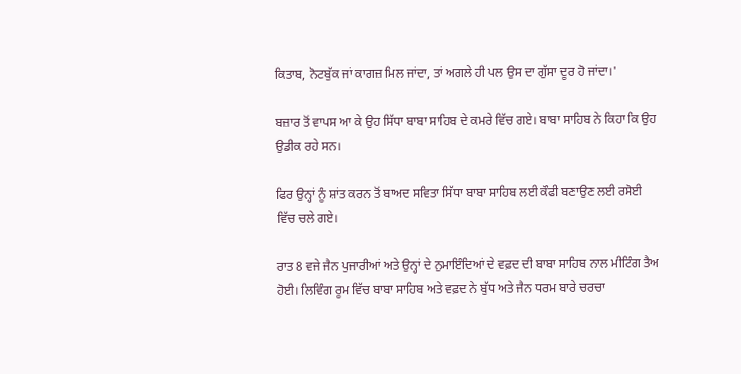ਕਿਤਾਬ, ਨੋਟਬੁੱਕ ਜਾਂ ਕਾਗਜ਼ ਮਿਲ ਜਾਂਦਾ, ਤਾਂ ਅਗਲੇ ਹੀ ਪਲ ਉਸ ਦਾ ਗੁੱਸਾ ਦੂਰ ਹੋ ਜਾਂਦਾ।'

ਬਜ਼ਾਰ ਤੋਂ ਵਾਪਸ ਆ ਕੇ ਉਹ ਸਿੱਧਾ ਬਾਬਾ ਸਾਹਿਬ ਦੇ ਕਮਰੇ ਵਿੱਚ ਗਏ। ਬਾਬਾ ਸਾਹਿਬ ਨੇ ਕਿਹਾ ਕਿ ਉਹ ਉਡੀਕ ਰਹੇ ਸਨ।

ਫਿਰ ਉਨ੍ਹਾਂ ਨੂੰ ਸ਼ਾਂਤ ਕਰਨ ਤੋਂ ਬਾਅਦ ਸਵਿਤਾ ਸਿੱਧਾ ਬਾਬਾ ਸਾਹਿਬ ਲਈ ਕੌਫੀ ਬਣਾਉਣ ਲਈ ਰਸੋਈ ਵਿੱਚ ਚਲੇ ਗਏ।

ਰਾਤ 8 ਵਜੇ ਜੈਨ ਪੁਜਾਰੀਆਂ ਅਤੇ ਉਨ੍ਹਾਂ ਦੇ ਨੁਮਾਇੰਦਿਆਂ ਦੇ ਵਫ਼ਦ ਦੀ ਬਾਬਾ ਸਾਹਿਬ ਨਾਲ ਮੀਟਿੰਗ ਤੈਅ ਹੋਈ। ਲਿਵਿੰਗ ਰੂਮ ਵਿੱਚ ਬਾਬਾ ਸਾਹਿਬ ਅਤੇ ਵਫ਼ਦ ਨੇ ਬੁੱਧ ਅਤੇ ਜੈਨ ਧਰਮ ਬਾਰੇ ਚਰਚਾ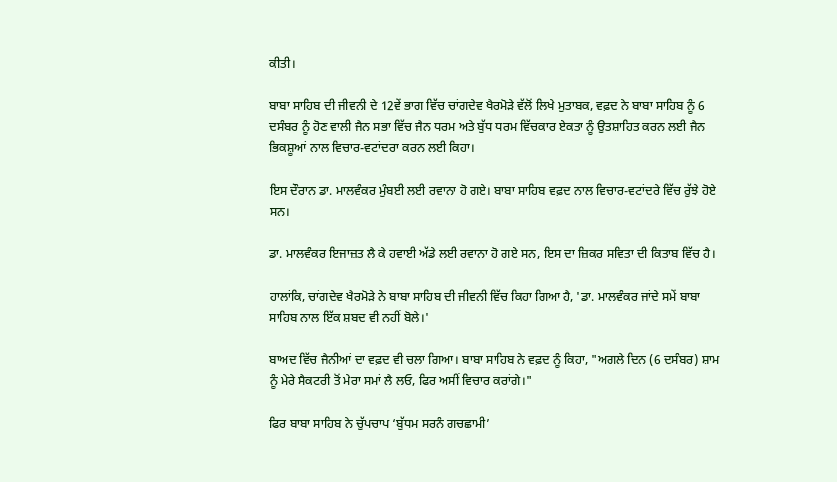ਕੀਤੀ।

ਬਾਬਾ ਸਾਹਿਬ ਦੀ ਜੀਵਨੀ ਦੇ 12ਵੇਂ ਭਾਗ ਵਿੱਚ ਚਾਂਗਦੇਵ ਖੈਰਮੋੜੇ ਵੱਲੋਂ ਲਿਖੇ ਮੁਤਾਬਕ, ਵਫ਼ਦ ਨੇ ਬਾਬਾ ਸਾਹਿਬ ਨੂੰ 6 ਦਸੰਬਰ ਨੂੰ ਹੋਣ ਵਾਲੀ ਜੈਨ ਸਭਾ ਵਿੱਚ ਜੈਨ ਧਰਮ ਅਤੇ ਬੁੱਧ ਧਰਮ ਵਿੱਚਕਾਰ ਏਕਤਾ ਨੂੰ ਉਤਸ਼ਾਹਿਤ ਕਰਨ ਲਈ ਜੈਨ ਭਿਕਸ਼ੂਆਂ ਨਾਲ ਵਿਚਾਰ-ਵਟਾਂਦਰਾ ਕਰਨ ਲਈ ਕਿਹਾ।

ਇਸ ਦੌਰਾਨ ਡਾ. ਮਾਲਵੰਕਰ ਮੁੰਬਈ ਲਈ ਰਵਾਨਾ ਹੋ ਗਏ। ਬਾਬਾ ਸਾਹਿਬ ਵਫ਼ਦ ਨਾਲ ਵਿਚਾਰ-ਵਟਾਂਦਰੇ ਵਿੱਚ ਰੁੱਝੇ ਹੋਏ ਸਨ।

ਡਾ. ਮਾਲਵੰਕਰ ਇਜਾਜ਼ਤ ਲੈ ਕੇ ਹਵਾਈ ਅੱਡੇ ਲਈ ਰਵਾਨਾ ਹੋ ਗਏ ਸਨ, ਇਸ ਦਾ ਜ਼ਿਕਰ ਸਵਿਤਾ ਦੀ ਕਿਤਾਬ ਵਿੱਚ ਹੈ।

ਹਾਲਾਂਕਿ, ਚਾਂਗਦੇਵ ਖੈਰਮੋੜੇ ਨੇ ਬਾਬਾ ਸਾਹਿਬ ਦੀ ਜੀਵਨੀ ਵਿੱਚ ਕਿਹਾ ਗਿਆ ਹੈ, 'ਡਾ. ਮਾਲਵੰਕਰ ਜਾਂਦੇ ਸਮੇਂ ਬਾਬਾ ਸਾਹਿਬ ਨਾਲ ਇੱਕ ਸ਼ਬਦ ਵੀ ਨਹੀਂ ਬੋਲੇ।'

ਬਾਅਦ ਵਿੱਚ ਜੈਨੀਆਂ ਦਾ ਵਫ਼ਦ ਵੀ ਚਲਾ ਗਿਆ। ਬਾਬਾ ਸਾਹਿਬ ਨੇ ਵਫ਼ਦ ਨੂੰ ਕਿਹਾ, "ਅਗਲੇ ਦਿਨ (6 ਦਸੰਬਰ) ਸ਼ਾਮ ਨੂੰ ਮੇਰੇ ਸੈਕਟਰੀ ਤੋਂ ਮੇਰਾ ਸਮਾਂ ਲੈ ਲਓ, ਫਿਰ ਅਸੀਂ ਵਿਚਾਰ ਕਰਾਂਗੇ।"

ਫਿਰ ਬਾਬਾ ਸਾਹਿਬ ਨੇ ਚੁੱਪਚਾਪ ‘ਬੁੱਧਮ ਸਰਨੰ ਗਚਛਾਮੀ’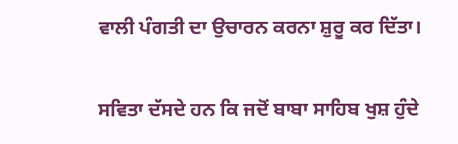ਵਾਲੀ ਪੰਗਤੀ ਦਾ ਉਚਾਰਨ ਕਰਨਾ ਸ਼ੁਰੂ ਕਰ ਦਿੱਤਾ।

ਸਵਿਤਾ ਦੱਸਦੇ ਹਨ ਕਿ ਜਦੋਂ ਬਾਬਾ ਸਾਹਿਬ ਖੁਸ਼ ਹੁੰਦੇ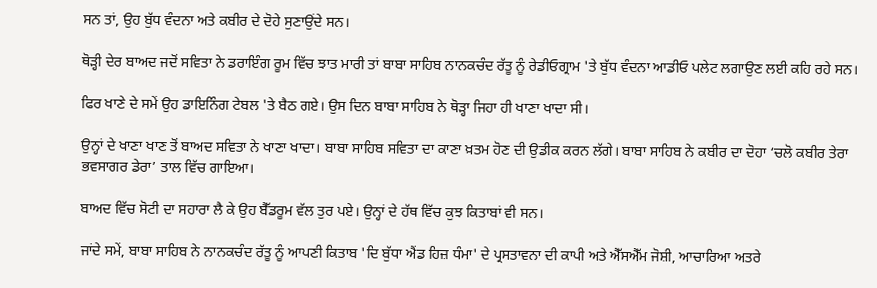ਸਨ ਤਾਂ, ਉਹ ਬੁੱਧ ਵੰਦਨਾ ਅਤੇ ਕਬੀਰ ਦੇ ਦੋਹੇ ਸੁਣਾਉਂਦੇ ਸਨ।

ਥੋੜ੍ਹੀ ਦੇਰ ਬਾਅਦ ਜਦੋਂ ਸਵਿਤਾ ਨੇ ਡਰਾਇੰਗ ਰੂਮ ਵਿੱਚ ਝਾਤ ਮਾਰੀ ਤਾਂ ਬਾਬਾ ਸਾਹਿਬ ਨਾਨਕਚੰਦ ਰੱਤੂ ਨੂੰ ਰੇਡੀਓਗ੍ਰਾਮ 'ਤੇ ਬੁੱਧ ਵੰਦਨਾ ਆਡੀਓ ਪਲੇਟ ਲਗਾਉਣ ਲਈ ਕਹਿ ਰਹੇ ਸਨ।

ਫਿਰ ਖਾਣੇ ਦੇ ਸਮੇਂ ਉਹ ਡਾਇਨਿੰਗ ਟੇਬਲ 'ਤੇ ਬੈਠ ਗਏ। ਉਸ ਦਿਨ ਬਾਬਾ ਸਾਹਿਬ ਨੇ ਥੋੜ੍ਹਾ ਜਿਹਾ ਹੀ ਖਾਣਾ ਖਾਦਾ ਸੀ।

ਉਨ੍ਹਾਂ ਦੇ ਖਾਣਾ ਖਾਣ ਤੋਂ ਬਾਅਦ ਸਵਿਤਾ ਨੇ ਖਾਣਾ ਖਾਦਾ। ਬਾਬਾ ਸਾਹਿਬ ਸਵਿਤਾ ਦਾ ਕਾਣਾ ਖ਼ਤਮ ਹੋਣ ਦੀ ਉਡੀਕ ਕਰਨ ਲੱਗੇ। ਬਾਬਾ ਸਾਹਿਬ ਨੇ ਕਬੀਰ ਦਾ ਦੋਹਾ ‘ਚਲੋ ਕਬੀਰ ਤੇਰਾ ਭਵਸਾਗਰ ਡੇਰਾ’ ਤਾਲ ਵਿੱਚ ਗਾਇਆ।

ਬਾਅਦ ਵਿੱਚ ਸੋਟੀ ਦਾ ਸਹਾਰਾ ਲੈ ਕੇ ਉਹ ਬੈੱਡਰੂਮ ਵੱਲ ਤੁਰ ਪਏ। ਉਨ੍ਹਾਂ ਦੇ ਹੱਥ ਵਿੱਚ ਕੁਝ ਕਿਤਾਬਾਂ ਵੀ ਸਨ।

ਜਾਂਦੇ ਸਮੇਂ, ਬਾਬਾ ਸਾਹਿਬ ਨੇ ਨਾਨਕਚੰਦ ਰੱਤੂ ਨੂੰ ਆਪਣੀ ਕਿਤਾਬ 'ਦਿ ਬੁੱਧਾ ਐਂਡ ਹਿਜ਼ ਧੰਮਾ' ਦੇ ਪ੍ਰਸਤਾਵਨਾ ਦੀ ਕਾਪੀ ਅਤੇ ਐੱਸਐੱਮ ਜੋਸ਼ੀ, ਆਚਾਰਿਆ ਅਤਰੇ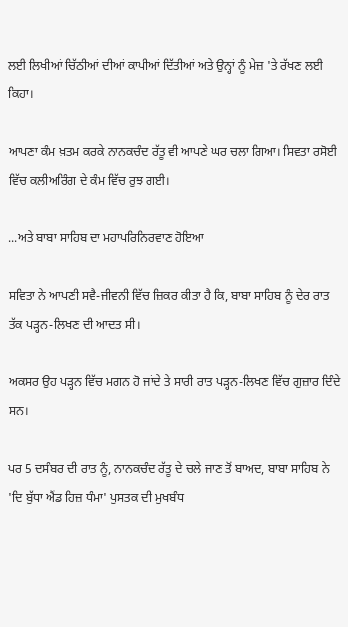ਲਈ ਲਿਖੀਆਂ ਚਿੱਠੀਆਂ ਦੀਆਂ ਕਾਪੀਆਂ ਦਿੱਤੀਆਂ ਅਤੇ ਉਨ੍ਹਾਂ ਨੂੰ ਮੇਜ਼ 'ਤੇ ਰੱਖਣ ਲਈ ਕਿਹਾ।

ਆਪਣਾ ਕੰਮ ਖ਼ਤਮ ਕਰਕੇ ਨਾਨਕਚੰਦ ਰੱਤੂ ਵੀ ਆਪਣੇ ਘਰ ਚਲਾ ਗਿਆ। ਸਿਵਤਾ ਰਸੋਈ ਵਿੱਚ ਕਲੀਅਰਿੰਗ ਦੇ ਕੰਮ ਵਿੱਚ ਰੁਝ ਗਈ।

...ਅਤੇ ਬਾਬਾ ਸਾਹਿਬ ਦਾ ਮਹਾਪਰਿਨਿਰਵਾਣ ਹੋਇਆ

ਸਵਿਤਾ ਨੇ ਆਪਣੀ ਸਵੈ-ਜੀਵਨੀ ਵਿੱਚ ਜ਼ਿਕਰ ਕੀਤਾ ਹੈ ਕਿ, ਬਾਬਾ ਸਾਹਿਬ ਨੂੰ ਦੇਰ ਰਾਤ ਤੱਕ ਪੜ੍ਹਨ-ਲਿਖਣ ਦੀ ਆਦਤ ਸੀ।

ਅਕਸਰ ਉਹ ਪੜ੍ਹਨ ਵਿੱਚ ਮਗਨ ਹੋ ਜਾਂਦੇ ਤੇ ਸਾਰੀ ਰਾਤ ਪੜ੍ਹਨ-ਲਿਖਣ ਵਿੱਚ ਗੁਜ਼ਾਰ ਦਿੰਦੇ ਸਨ।

ਪਰ 5 ਦਸੰਬਰ ਦੀ ਰਾਤ ਨੂੰ, ਨਾਨਕਚੰਦ ਰੱਤੂ ਦੇ ਚਲੇ ਜਾਣ ਤੋਂ ਬਾਅਦ, ਬਾਬਾ ਸਾਹਿਬ ਨੇ 'ਦਿ ਬੁੱਧਾ ਐਂਡ ਹਿਜ਼ ਧੰਮਾ' ਪੁਸਤਕ ਦੀ ਮੁਖਬੰਧ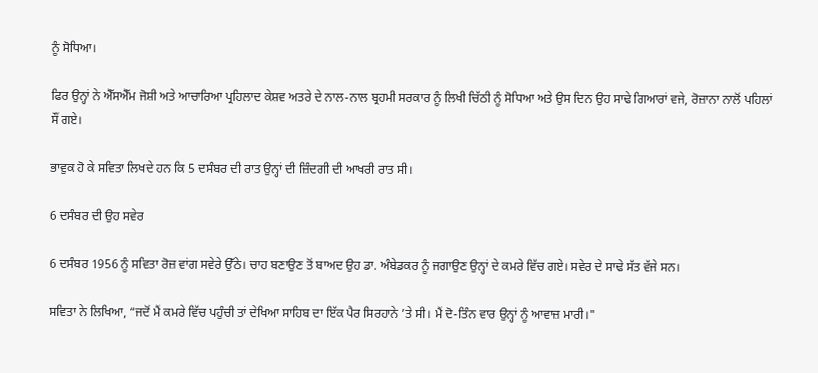ਨੂੰ ਸੋਧਿਆ।

ਫਿਰ ਉਨ੍ਹਾਂ ਨੇ ਐੱਸਐੱਮ ਜੋਸ਼ੀ ਅਤੇ ਆਚਾਰਿਆ ਪ੍ਰਹਿਲਾਦ ਕੇਸ਼ਵ ਅਤਰੇ ਦੇ ਨਾਲ-ਨਾਲ ਬ੍ਰਹਮੀ ਸਰਕਾਰ ਨੂੰ ਲਿਖੀ ਚਿੱਠੀ ਨੂੰ ਸੋਧਿਆ ਅਤੇ ਉਸ ਦਿਨ ਉਹ ਸਾਢੇ ਗਿਆਰਾਂ ਵਜੇ, ਰੋਜ਼ਾਨਾ ਨਾਲੋਂ ਪਹਿਲਾਂ ਸੌਂ ਗਏ।

ਭਾਵੁਕ ਹੋ ਕੇ ਸਵਿਤਾ ਲਿਖਦੇ ਹਨ ਕਿ 5 ਦਸੰਬਰ ਦੀ ਰਾਤ ਉਨ੍ਹਾਂ ਦੀ ਜ਼ਿੰਦਗੀ ਦੀ ਆਖਰੀ ਰਾਤ ਸੀ।

6 ਦਸੰਬਰ ਦੀ ਉਹ ਸਵੇਰ

6 ਦਸੰਬਰ 1956 ਨੂੰ ਸਵਿਤਾ ਰੋਜ਼ ਵਾਂਗ ਸਵੇਰੇ ਉੱਠੇ। ਚਾਹ ਬਣਾਉਣ ਤੋਂ ਬਾਅਦ ਉਹ ਡਾ. ਅੰਬੇਡਕਰ ਨੂੰ ਜਗਾਉਣ ਉਨ੍ਹਾਂ ਦੇ ਕਮਰੇ ਵਿੱਚ ਗਏ। ਸਵੇਰ ਦੇ ਸਾਢੇ ਸੱਤ ਵੱਜੇ ਸਨ।

ਸਵਿਤਾ ਨੇ ਲਿਖਿਆ, “ਜਦੋਂ ਮੈਂ ਕਮਰੇ ਵਿੱਚ ਪਹੁੰਚੀ ਤਾਂ ਦੇਖਿਆ ਸਾਹਿਬ ਦਾ ਇੱਕ ਪੈਰ ਸਿਰਹਾਨੇ ’ਤੇ ਸੀ। ਮੈਂ ਦੋ-ਤਿੰਨ ਵਾਰ ਉਨ੍ਹਾਂ ਨੂੰ ਆਵਾਜ਼ ਮਾਰੀ।"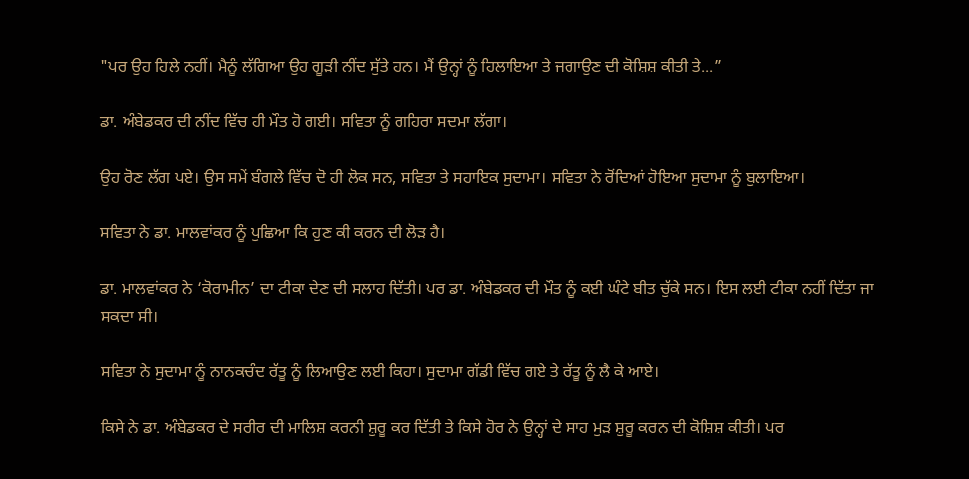"ਪਰ ਉਹ ਹਿਲੇ ਨਹੀਂ। ਮੈਨੂੰ ਲੱਗਿਆ ਉਹ ਗੂੜੀ ਨੀਂਦ ਸੁੱਤੇ ਹਨ। ਮੈਂ ਉਨ੍ਹਾਂ ਨੂੰ ਹਿਲਾਇਆ ਤੇ ਜਗਾਉਣ ਦੀ ਕੋਸ਼ਿਸ਼ ਕੀਤੀ ਤੇ...”

ਡਾ. ਅੰਬੇਡਕਰ ਦੀ ਨੀਂਦ ਵਿੱਚ ਹੀ ਮੌਤ ਹੋ ਗਈ। ਸਵਿਤਾ ਨੂੰ ਗਹਿਰਾ ਸਦਮਾ ਲੱਗਾ।

ਉਹ ਰੋਣ ਲੱਗ ਪਏ। ਉਸ ਸਮੇਂ ਬੰਗਲੇ ਵਿੱਚ ਦੋ ਹੀ ਲੋਕ ਸਨ, ਸਵਿਤਾ ਤੇ ਸਹਾਇਕ ਸੁਦਾਮਾ। ਸਵਿਤਾ ਨੇ ਰੋਂਦਿਆਂ ਹੋਇਆ ਸੁਦਾਮਾ ਨੂੰ ਬੁਲਾਇਆ।

ਸਵਿਤਾ ਨੇ ਡਾ. ਮਾਲਵਾਂਕਰ ਨੂੰ ਪੁਛਿਆ ਕਿ ਹੁਣ ਕੀ ਕਰਨ ਦੀ ਲੋੜ ਹੈ।

ਡਾ. ਮਾਲਵਾਂਕਰ ਨੇ ‘ਕੋਰਾਮੀਨ’ ਦਾ ਟੀਕਾ ਦੇਣ ਦੀ ਸਲਾਹ ਦਿੱਤੀ। ਪਰ ਡਾ. ਅੰਬੇਡਕਰ ਦੀ ਮੌਤ ਨੂੰ ਕਈ ਘੰਟੇ ਬੀਤ ਚੁੱਕੇ ਸਨ। ਇਸ ਲਈ ਟੀਕਾ ਨਹੀਂ ਦਿੱਤਾ ਜਾ ਸਕਦਾ ਸੀ।

ਸਵਿਤਾ ਨੇ ਸੁਦਾਮਾ ਨੂੰ ਨਾਨਕਚੰਦ ਰੱਤੂ ਨੂੰ ਲਿਆਉਣ ਲਈ ਕਿਹਾ। ਸੁਦਾਮਾ ਗੱਡੀ ਵਿੱਚ ਗਏ ਤੇ ਰੱਤੂ ਨੂੰ ਲੈ ਕੇ ਆਏ।

ਕਿਸੇ ਨੇ ਡਾ. ਅੰਬੇਡਕਰ ਦੇ ਸਰੀਰ ਦੀ ਮਾਲਿਸ਼ ਕਰਨੀ ਸ਼ੁਰੂ ਕਰ ਦਿੱਤੀ ਤੇ ਕਿਸੇ ਹੋਰ ਨੇ ਉਨ੍ਹਾਂ ਦੇ ਸਾਹ ਮੁੜ ਸ਼ੁਰੂ ਕਰਨ ਦੀ ਕੋਸ਼ਿਸ਼ ਕੀਤੀ। ਪਰ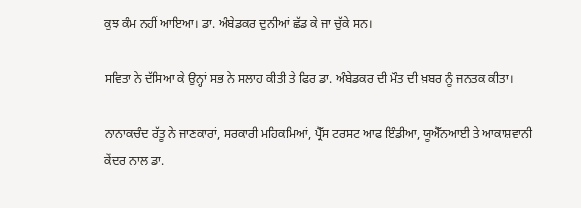ਕੁਝ ਕੰਮ ਨਹੀਂ ਆਇਆ। ਡਾ. ਅੰਬੇਡਕਰ ਦੁਨੀਆਂ ਛੱਡ ਕੇ ਜਾ ਚੁੱਕੇ ਸਨ।

ਸਵਿਤਾ ਨੇ ਦੱਸਿਆ ਕੇ ਉਨ੍ਹਾਂ ਸਭ ਨੇ ਸਲਾਹ ਕੀਤੀ ਤੇ ਫਿਰ ਡਾ. ਅੰਬੇਡਕਰ ਦੀ ਮੌਤ ਦੀ ਖ਼ਬਰ ਨੂੰ ਜਨਤਕ ਕੀਤਾ।

ਨਾਨਾਕਚੰਦ ਰੱਤੂ ਨੇ ਜਾਣਕਾਰਾਂ, ਸਰਕਾਰੀ ਮਹਿਕਮਿਆਂ, ਪ੍ਰੈੱਸ ਟਰਸਟ ਆਫ ਇੰਡੀਆ, ਯੂਐੱਨਆਈ ਤੇ ਆਕਾਸ਼ਵਾਨੀ ਕੇਂਦਰ ਨਾਲ ਡਾ.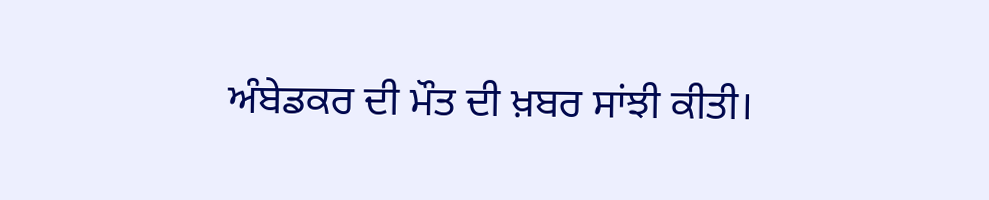ਅੰਬੇਡਕਰ ਦੀ ਮੌਤ ਦੀ ਖ਼ਬਰ ਸਾਂਝੀ ਕੀਤੀ।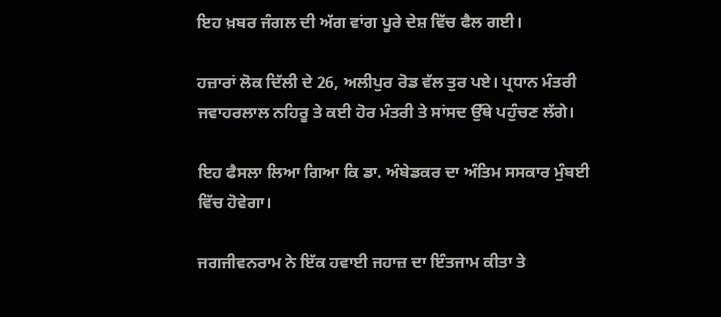ਇਹ ਖ਼ਬਰ ਜੰਗਲ ਦੀ ਅੱਗ ਵਾਂਗ ਪੂਰੇ ਦੇਸ਼ ਵਿੱਚ ਫੈਲ ਗਈ।

ਹਜ਼ਾਰਾਂ ਲੋਕ ਦਿੱਲੀ ਦੇ 26, ਅਲੀਪੁਰ ਰੋਡ ਵੱਲ ਤੁਰ ਪਏ। ਪ੍ਰਧਾਨ ਮੰਤਰੀ ਜਵਾਹਰਲਾਲ ਨਹਿਰੂ ਤੇ ਕਈ ਹੋਰ ਮੰਤਰੀ ਤੇ ਸਾਂਸਦ ਉੱਥੇ ਪਹੁੰਚਣ ਲੱਗੇ।

ਇਹ ਫੈਸਲਾ ਲਿਆ ਗਿਆ ਕਿ ਡਾ. ਅੰਬੇਡਕਰ ਦਾ ਅੰਤਿਮ ਸਸਕਾਰ ਮੁੰਬਈ ਵਿੱਚ ਹੋਵੇਗਾ।

ਜਗਜੀਵਨਰਾਮ ਨੇ ਇੱਕ ਹਵਾਈ ਜਹਾਜ਼ ਦਾ ਇੰਤਜਾਮ ਕੀਤਾ ਤੇ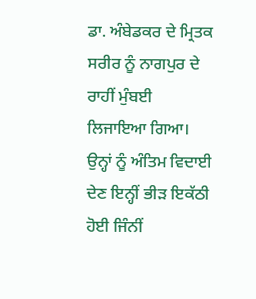ਡਾ. ਅੰਬੇਡਕਰ ਦੇ ਮ੍ਰਿਤਕ ਸਰੀਰ ਨੂੰ ਨਾਗਪੁਰ ਦੇ ਰਾਹੀਂ ਮੁੰਬਈ ਲਿਜਾਇਆ ਗਿਆ। ਉਨ੍ਹਾਂ ਨੂੰ ਅੰਤਿਮ ਵਿਦਾਈ ਦੇਣ ਇਨ੍ਹੀਂ ਭੀੜ ਇਕੱਠੀ ਹੋਈ ਜਿੰਨੀਂ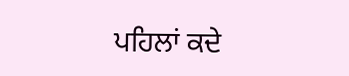ਪਹਿਲਾਂ ਕਦੇ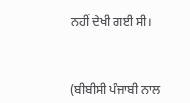ਨਹੀਂ ਦੇਖੀ ਗਈ ਸੀ।



(ਬੀਬੀਸੀ ਪੰਜਾਬੀ ਨਾਲ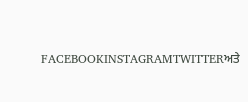FACEBOOKINSTAGRAMTWITTERਅਤੇ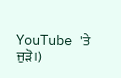YouTube 'ਤੇ ਜੁੜੋ।)